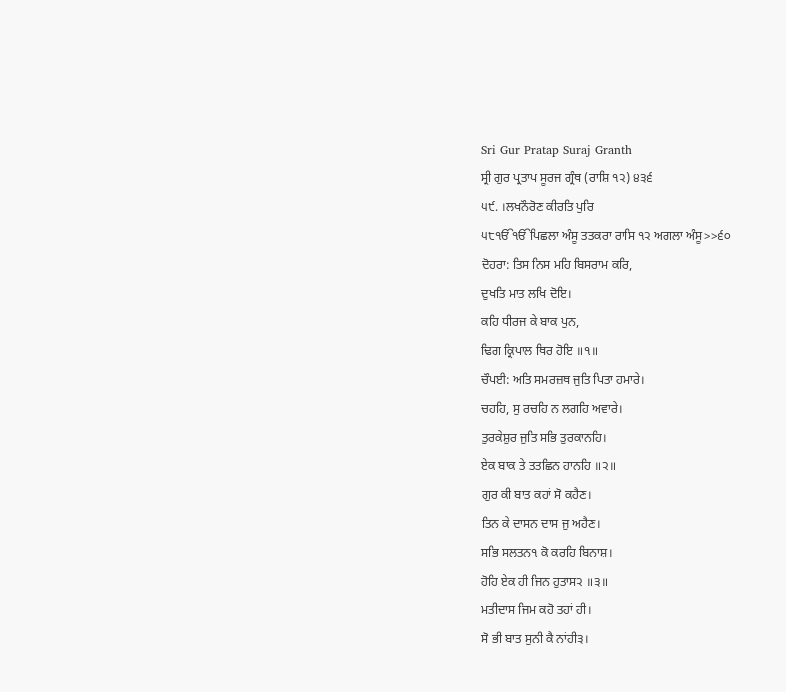Sri Gur Pratap Suraj Granth
ਸ੍ਰੀ ਗੁਰ ਪ੍ਰਤਾਪ ਸੂਰਜ ਗ੍ਰੰਥ (ਰਾਸ਼ਿ ੧੨) ੪੩੬
੫੯. ।ਲਖਨੌਰੋਣ ਕੀਰਤਿ ਪੁਰਿ
੫੮ੴੴਪਿਛਲਾ ਅੰਸੂ ਤਤਕਰਾ ਰਾਸਿ ੧੨ ਅਗਲਾ ਅੰਸੂ>>੬੦
ਦੋਹਰਾ: ਤਿਸ ਨਿਸ ਮਹਿ ਬਿਸਰਾਮ ਕਰਿ,
ਦੁਖਤਿ ਮਾਤ ਲਖਿ ਦੋਇ।
ਕਹਿ ਧੀਰਜ ਕੇ ਬਾਕ ਪੁਨ,
ਢਿਗ ਕ੍ਰਿਪਾਲ ਥਿਰ ਹੋਇ ॥੧॥
ਚੌਪਈ: ਅਤਿ ਸਮਰਜ਼ਥ ਜੁਤਿ ਪਿਤਾ ਹਮਾਰੇ।
ਚਹਹਿ, ਸੁ ਰਚਹਿ ਨ ਲਗਹਿ ਅਵਾਰੇ।
ਤੁਰਕੇਸ਼ੁਰ ਜੁਤਿ ਸਭਿ ਤੁਰਕਾਨਹਿ।
ਏਕ ਬਾਕ ਤੇ ਤਤਛਿਨ ਹਾਨਹਿ ॥੨॥
ਗੁਰ ਕੀ ਬਾਤ ਕਹਾਂ ਸੋ ਕਹੈਣ।
ਤਿਨ ਕੇ ਦਾਸਨ ਦਾਸ ਜੁ ਅਹੈਣ।
ਸਭਿ ਸਲਤਨ੧ ਕੋ ਕਰਹਿ ਬਿਨਾਸ਼।
ਹੋਹਿ ਏਕ ਹੀ ਜਿਨ ਹੁਤਾਸ੨ ॥੩॥
ਮਤੀਦਾਸ ਜਿਮ ਕਹੋ ਤਹਾਂ ਹੀ।
ਸੋ ਭੀ ਬਾਤ ਸੁਨੀ ਕੈ ਨਾਂਹੀ੩।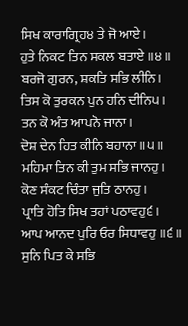ਸਿਖ ਕਾਰਾਗ੍ਰਿਹ੪ ਤੇ ਜੋ ਆਏ।
ਹੁਤੇ ਨਿਕਟ ਤਿਨ ਸਕਲ ਬਤਾਏ ॥੪॥
ਬਰਜੋ ਗੁਰਨ, ਸ਼ਕਤਿ ਸਭਿ ਲੀਨਿ।
ਤਿਸ ਕੋ ਤੁਰਕਨ ਪੁਨ ਹਨਿ ਦੀਨਿ੫।
ਤਨ ਕੋ ਅੰਤ ਆਪਨੋ ਜਾਨਾ।
ਦੋਸ਼ ਦੇਨ ਹਿਤ ਕੀਨਿ ਬਹਾਨਾ ॥੫॥
ਮਹਿਮਾ ਤਿਨ ਕੀ ਤੁਮ ਸਭਿ ਜਾਨਹੁ।
ਕੋਣ ਸੰਕਟ ਚਿੰਤਾ ਜੁਤਿ ਠਾਨਹੁ।
ਪ੍ਰਾਤਿ ਹੋਤਿ ਸਿਖ ਤਹਾਂ ਪਠਾਵਹੁ੬।
ਆਪ ਆਨਦ ਪੁਰਿ ਓਰ ਸਿਧਾਵਹੁ ॥੬॥
ਸੁਨਿ ਪਿਤ ਕੇ ਸਭਿ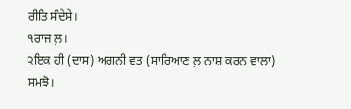ਰੀਤਿ ਸੰਦੇਸੇ।
੧ਰਾਜ ਲ਼।
੨ਇਕ ਹੀ (ਦਾਸ) ਅਗਨੀ ਵਤ (ਸਾਰਿਆਣ ਲ਼ ਨਾਸ਼ ਕਰਨ ਵਾਲਾ) ਸਮਝੋ।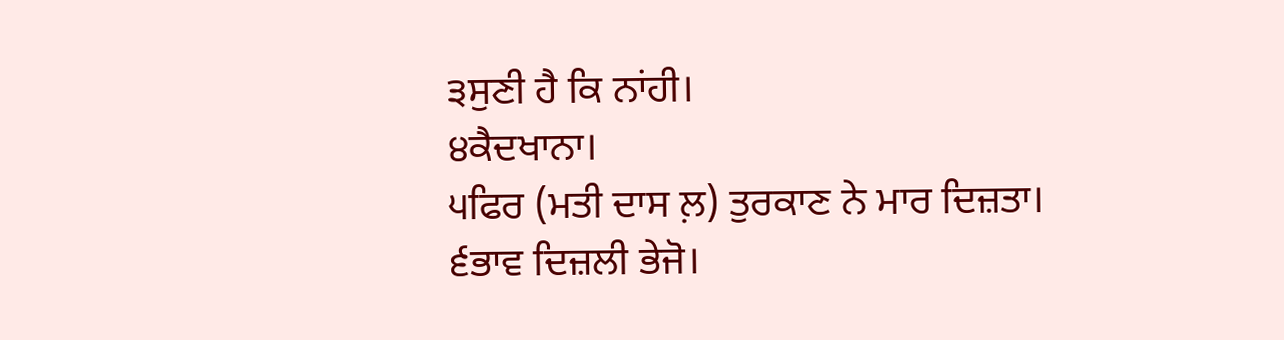੩ਸੁਣੀ ਹੈ ਕਿ ਨਾਂਹੀ।
੪ਕੈਦਖਾਨਾ।
੫ਫਿਰ (ਮਤੀ ਦਾਸ ਲ਼) ਤੁਰਕਾਣ ਨੇ ਮਾਰ ਦਿਜ਼ਤਾ।
੬ਭਾਵ ਦਿਜ਼ਲੀ ਭੇਜੋ।